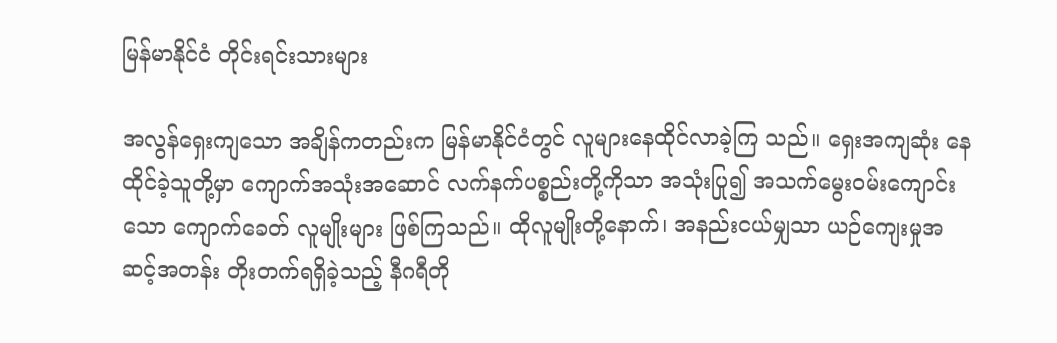မြန်မာနိုင်ငံ တိုင်းရင်းသားများ

အလွန်ရှေးကျသော အချိန်ကတည်းက မြန်မာနိုင်ငံတွင် လူများနေထိုင်လာခဲ့ကြ သည်။ ရှေးအကျဆုံး နေထိုင်ခဲ့သူတို့မှာ ကျောက်အသုံးအဆောင် လက်နက်ပစ္စည်းတို့ကိုသာ အသုံးပြု၍ အသက်မွေးဝမ်းကျောင်းသော ကျောက်ခေတ် လူမျိုးများ ဖြစ်ကြသည်။ ထိုလူမျိုးတို့နောက်၊ အနည်းငယ်မျှသာ ယဉ်ကျေးမှုအဆင့်အတန်း တိုးတက်ရရှိခဲ့သည့် နီဂရီတို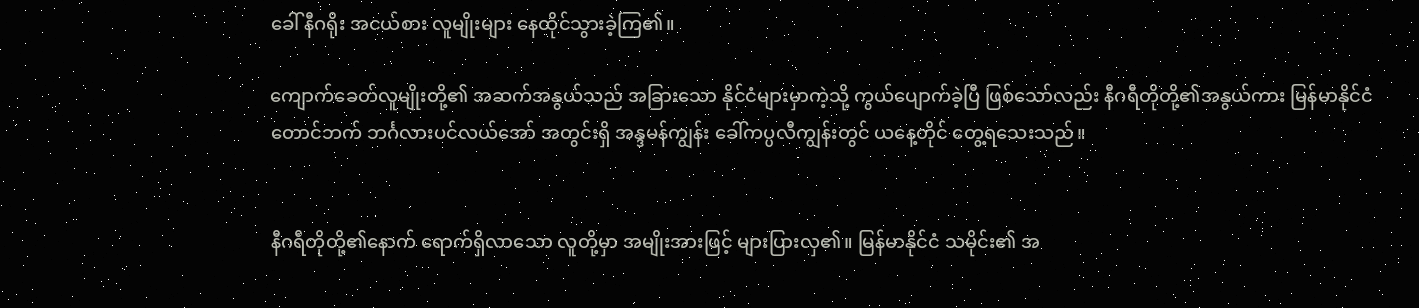ခေါ် နီဂရိုး အငယ်စား လူမျိုးများ နေထိုင်သွားခဲ့ကြ၏။

ကျောက်ခေတ်လူမျိုးတို့၏ အဆက်အနွယ်သည် အခြားသော နိုင်ငံများမှာကဲ့သို့ ကွယ်ပျောက်ခဲ့ပြီ ဖြစ်သော်လည်း နီဂရီတိုတို့၏အနွယ်ကား မြန်မာနိုင်ငံတောင်ဘက် ဘင်္ဂလားပင်လယ်အော် အတွင်းရှိ အန္ဒမန်ကျွန်း ခေါ်ကပ္ပလီကျွန်းတွင် ယနေ့တိုင် တွေ့ရသေးသည်။


နီဂရီတိုတို့၏နောက် ရောက်ရှိလာသော လူတို့မှာ အမျိုးအားဖြင့် များပြားလှ၏။ မြန်မာနိုင်ငံ သမိုင်း၏ အ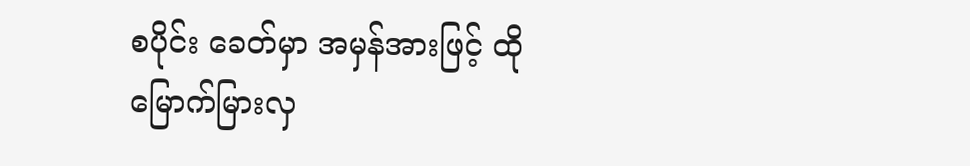စပိုင်း ခေတ်မှာ အမှန်အားဖြင့် ထိုမြောက်မြားလှ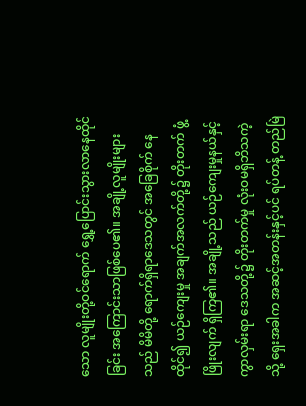သော လူမျိုးတို့ဝင်ရောက် ရွှေ့ပြောင်းသွားလာနေထိုင်ခြင်း အကြောင်းသာဖြစ်ပေ၏။ အချို့လူမျိုးများသည် မိမိတို့ ရောက်ရှိရာဒေသတွင် အခြေစိုက် နေထိုင်၍ ယဉ်ကျေးမှု အချက်အလက်တို့၌ တိုးတက် ဖွံ့ဖြိုးလျက် ရှိကြ၏။ အချို့သည် ယဉ်ကျေးမှုနယ်နှင့် ကွာလှမ်းရာ ဒေသတို့၌ တိုးတက်မှု လုံးဝမရှိဘိသကဲ့သို့ ရှေးအခါက အဆင့်အတန်းနှင့်ပင် ရပ်တန့် တည်မြဲ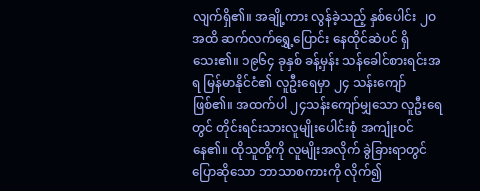လျက်ရှိ၏။ အချို့ကား လွန်ခဲ့သည့် နှစ်ပေါင်း ၂ဝ အထိ ဆက်လက်ရွှေ့ပြောင်း နေထိုင်ဆဲပင် ရှိသေး၏။ ၁၉၆၄ ခုနှစ် ခန့်မှန်း သန်ခေါင်စားရင်းအရ မြန်မာနိုင်ငံ၏ လူဦးရေမှာ ၂၄ သန်းကျော်ဖြစ်၏။ အထက်ပါ ၂၄သန်းကျော်မျှသော လူဦးရေတွင် တိုင်းရင်းသားလူမျိုးပေါင်းစုံ အကျုံးဝင်နေ၏။ ထိုသူတို့ကို လူမျိုးအလိုက် ခွဲခြားရာတွင် ပြောဆိုသော ဘာသာစကားကို လိုက်၍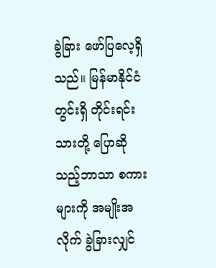ခွဲခြား ဖော်ပြလေ့ရှိသည်။ မြန်မာနိုင်ငံတွင်းရှိ တိုင်းရင်းသားတို့ ပြောဆိုသည့်ဘာသာ စကားများကို အမျိုးအလိုက် ခွဲခြားလျှင်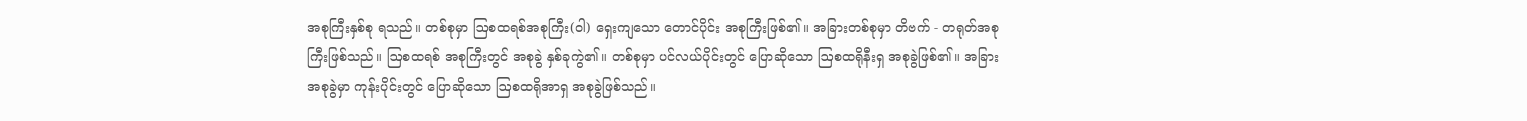အစုကြီးနှစ်စု ရသည်။ တစ်စုမှာ ဩစထရစ်အစုကြီး(ဝါ) ရှေးကျသော တောင်ပိုင်း အစုကြီးဖြစ်၏။ အခြားတစ်စုမှာ တိဗက် - တရုတ်အစုကြီးဖြစ်သည်။ ဩစထရစ် အစုကြီးတွင် အစုခွဲ နှစ်ခုကွဲ၏။ တစ်စုမှာ ပင်လယ်ပိုင်းတွင် ပြောဆိုသော ဩစထရိုနီးရှ အစုခွဲဖြစ်၏။ အခြားအစုခွဲမှာ ကုန်းပိုင်းတွင် ပြောဆိုသော ဩစထရိုအာရှ အစုခွဲဖြစ်သည်။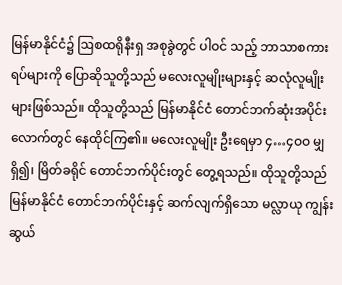မြန်မာနိုင်ငံ၌ ဩစထရိုနီးရှ အစုခွဲတွင် ပါဝင် သည့် ဘာသာစကားရပ်များကို ပြောဆိုသူတို့သည် မလေးလူမျိုးများနှင့် ဆလုံလူမျိုးများဖြစ်သည်။ ထိုသူတို့သည် မြန်မာနိုင်ငံ တောင်ဘက်ဆုံးအပိုင်းလောက်တွင် နေထိုင်ကြ၏။ မလေးလူမျိုး ဦးရေမှာ ၄…၄ဝဝ မျှရှိ၍၊ မြိတ်ခရိုင် တောင်ဘက်ပိုင်းတွင် တွေ့ရသည်။ ထိုသူတို့သည် မြန်မာနိုင်ငံ တောင်ဘက်ပိုင်းနှင့် ဆက်လျက်ရှိသော မလ္လာယု ကျွန်းဆွယ်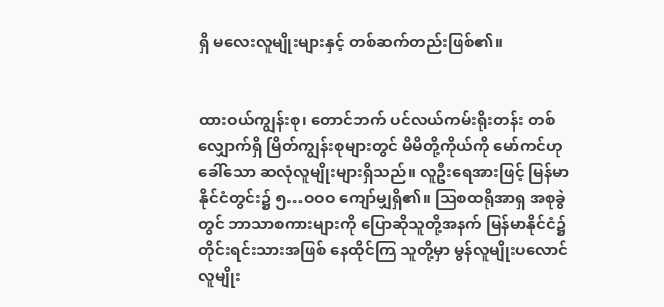ရှိ မလေးလူမျိုးများနှင့် တစ်ဆက်တည်းဖြစ်၏။


ထားဝယ်ကျွန်းစု၊ တောင်ဘက် ပင်လယ်ကမ်းရိုးတန်း တစ်လျှောက်ရှိ မြိတ်ကျွန်းစုများတွင် မိမိတို့ကိုယ်ကို မော်ကင်ဟုခေါ်သော ဆလုံလူမျိုးများရှိသည်။ လူဦးရေအားဖြင့် မြန်မာ နိုင်ငံတွင်း၌ ၅…ဝဝဝ ကျော်မျှရှိ၏။ ဩစထရိုအာရှ အစုခွဲတွင် ဘာသာစကားများကို ပြောဆိုသူတို့အနက် မြန်မာနိုင်ငံ၌ တိုင်းရင်းသားအဖြစ် နေထိုင်ကြ သူတို့မှာ မွန်လူမျိုးပလောင်လူမျိုး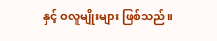နှင့် ဝလူမျိုးများ ဖြစ်သည်။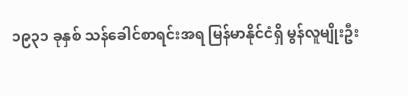၁၉၃၁ ခုနှစ် သန်ခေါင်စာရင်းအရ မြန်မာနိုင်ငံရှိ မွန်လူမျိုးဦး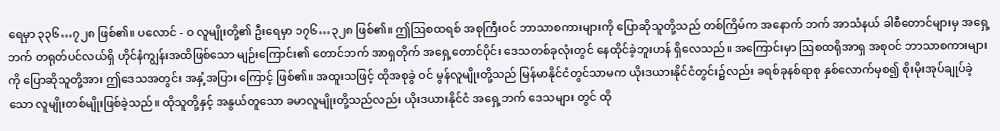ရေမှာ ၃၃၆…၇၂၈ ဖြစ်၏။ ပလောင် - ဝ လူမျိုးတို့၏ ဦးရေမှာ ၁၇၆…၃၂၈ ဖြစ်၏။ ဤဩစထရစ် အစုကြီးဝင် ဘာသာစကားများကို ပြောဆိုသူတို့သည် တစ်ကြိမ်က အနောက် ဘက် အာသံနယ် ခါစီတောင်များမှ အရှေ့ဘက် တရုတ်ပင်လယ်ရှိ ဟိုင်နံကျွန်းအထိဖြစ်သော မျဉ်းကြောင်း၏ တောင်ဘက် အာရှတိုက် အရှေ့တောင်ပိုင်း ဒေသတစ်ခုလုံးတွင် နေထိုင်ခဲ့ဘူးဟန် ရှိလေသည်။ အကြောင်းမှာ ဩစထရိုအာရှ အစုဝင် ဘာသာစကားများကို ပြောဆိုသူတို့အား ဤဒေသအတွင်း အနှံ့အပြား ကြောင့် ဖြစ်၏။ အထူးသဖြင့် ထိုအစုခွဲ ဝင် မွန်လူမျိုးတို့သည် မြန်မာနိုင်ငံတွင်သာမက ယိုးဒယားနိုင်ငံတွင်း၌လည်း ခရစ်ခုနစ်ရာစု နှစ်လောက်မှစ၍ စိုးမိုးအုပ်ချုပ်ခဲ့ သော လူမျိုးတစ်မျိုးဖြစ်ခဲ့သည်။ ထိုသူတို့နှင့် အနွယ်တူသော ခမာလူမျိုးတို့သည်လည်း ယိုးဒယားနိုင်ငံ အရှေ့ဘက် ဒေသများ တွင် ထို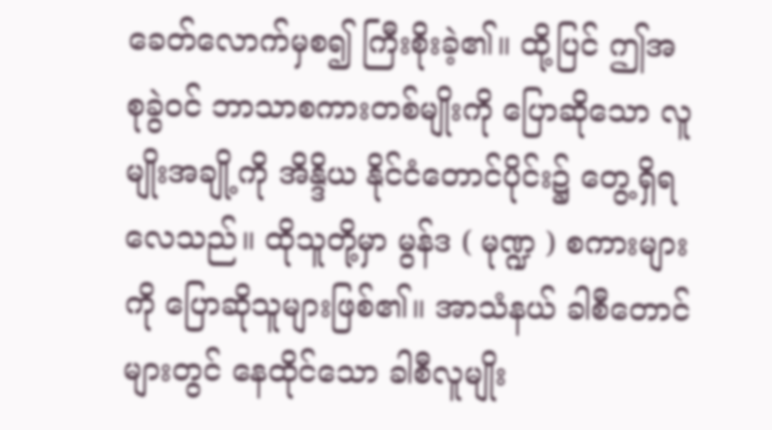ခေတ်လောက်မှစ၍ ကြီးစိုးခဲ့၏။ ထို့ပြင် ဤအစုခွဲဝင် ဘာသာစကားတစ်မျိုးကို ပြောဆိုသော လူမျိုးအချို့ကို အိန္ဒိယ နိုင်ငံတောင်ပိုင်း၌ တွေ့ရှိရလေသည်။ ထိုသူတို့မှာ မွန်ဒ ( မုဏ္ဍ ) စကားများကို ပြောဆိုသူများဖြစ်၏။ အာသံနယ် ခါစီတောင်များတွင် နေထိုင်သော ခါစီလူမျိုး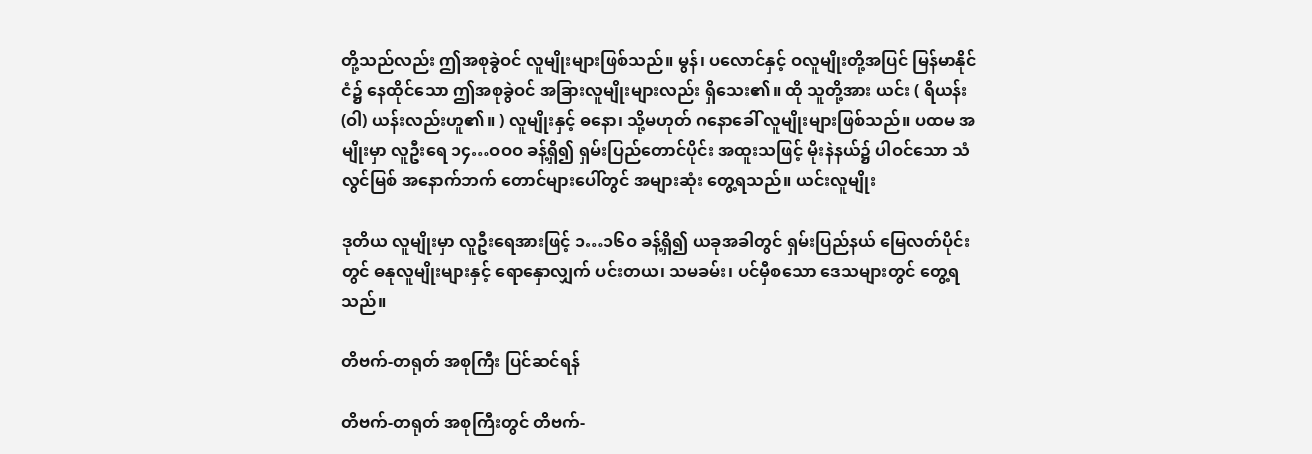တို့သည်လည်း ဤအစုခွဲဝင် လူမျိုးများဖြစ်သည်။ မွန်၊ ပလောင်နှင့် ဝလူမျိုးတို့အပြင် မြန်မာနိုင်ငံ၌ နေထိုင်သော ဤအစုခွဲဝင် အခြားလူမျိုးများလည်း ရှိသေး၏။ ထို သူတို့အား ယင်း ( ရိယန်း (ဝါ) ယန်းလည်းဟူ၏။ ) လူမျိုးနှင့် ဓနော၊ သို့မဟုတ် ဂနောခေါ် လူမျိုးများဖြစ်သည်။ ပထမ အမျိုးမှာ လူဦးရေ ၁၄…ဝဝဝ ခန့်ရှိ၍ ရှမ်းပြည်တောင်ပိုင်း အထူးသဖြင့် မိုးနဲနယ်၌ ပါဝင်သော သံလွင်မြစ် အနောက်ဘက် တောင်များပေါ်တွင် အများဆုံး တွေ့ရသည်။ ယင်းလူမျိုး

ဒုတိယ လူမျိုးမှာ လူဦးရေအားဖြင့် ၁…၁၆ဝ ခန့်ရှိ၍ ယခုအခါတွင် ရှမ်းပြည်နယ် မြေလတ်ပိုင်းတွင် ဓနုလူမျိုးများနှင့် ရောနှောလျှက် ပင်းတယ၊ သမခမ်း၊ ပင်မှီစသော ဒေသများတွင် တွေ့ရသည်။

တိဗက်-တရုတ် အစုကြီး ပြင်ဆင်ရန်

တိဗက်-တရုတ် အစုကြီးတွင် တိဗက်-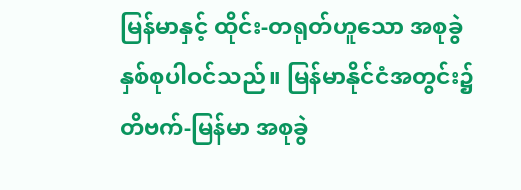မြန်မာနှင့် ထိုင်း-တရုတ်ဟူသော အစုခွဲ နှစ်စုပါဝင်သည်။ မြန်မာနိုင်ငံအတွင်း၌ တိဗက်-မြန်မာ အစုခွဲ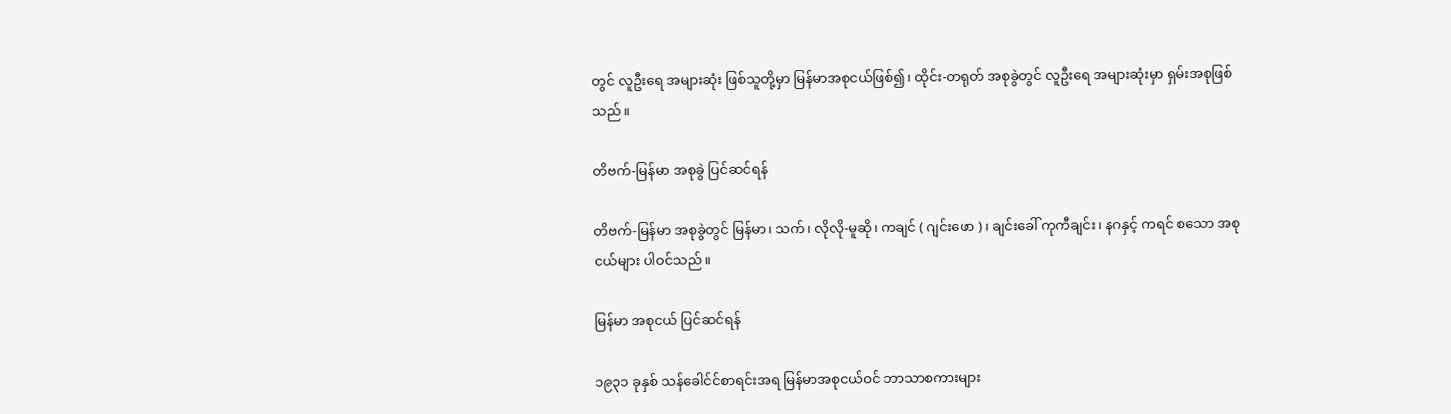တွင် လူဦးရေ အများဆုံး ဖြစ်သူတို့မှာ မြန်မာအစုငယ်ဖြစ်၍၊ ထိုင်း-တရုတ် အစုခွဲတွင် လူဦးရေ အများဆုံးမှာ ရှမ်းအစုဖြစ်သည်။

တိဗက်-မြန်မာ အစုခွဲ ပြင်ဆင်ရန်

တိဗက်-မြန်မာ အစုခွဲတွင် မြန်မာ၊ သက်၊ လိုလို-မူဆို၊ ကချင် ( ဂျင်းဖော )၊ ချင်းခေါ် ကုကီချင်း၊ နဂနှင့် ကရင် စသော အစုငယ်များ ပါဝင်သည်။

မြန်မာ အစုငယ် ပြင်ဆင်ရန်

၁၉၃၁ ခုနှစ် သန်ခေါင်င်စာရင်းအရ မြန်မာအစုငယ်ဝင် ဘာသာစကားများ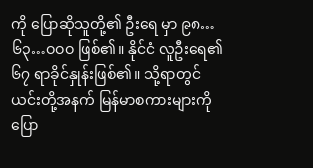ကို ပြောဆိုသူတို့၏ ဦးရေ မှာ ၉၈…၆၃…ဝဝဝ ဖြစ်၏။ နိုင်ငံ လူဦးရေ၏ ၆၇ ရာခိုင်နှုန်းဖြစ်၏။ သို့ရာတွင် ယင်းတို့အနက် မြန်မာစကားများကို ပြော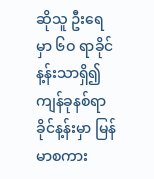ဆိုသူ ဦးရေမှာ ၆ဝ ရာခိုင်န့န်းသာရှိ၍ ကျန်ခုနစ်ရာခိုင်န့န်းမှာ မြန်မာစကား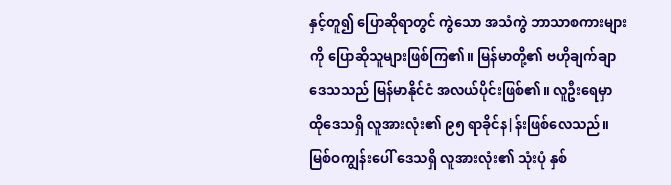နှင့်တူ၍ ပြောဆိုရာတွင် ကွဲသော အသံကွဲ ဘာသာစကားများကို ပြောဆိုသူများဖြစ်ကြ၏။ မြန်မာတို့၏ ဗဟိုချက်ချာဒေသသည် မြန်မာနိုင်ငံ အလယ်ပိုင်းဖြစ်၏။ လူဦးရေမှာ ထိုဒေသရှိ လူအားလုံး၏ ၉၅ ရာခိုင်န|န်းဖြစ်လေသည်။ မြစ်ဝကျွန်းပေါ် ဒေသရှိ လူအားလုံး၏ သုံးပုံ နှစ်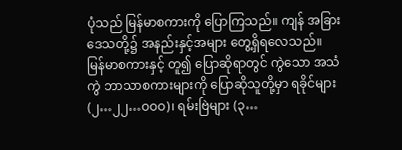ပုံသည် မြန်မာစကားကို ပြောကြသည်။ ကျန် အခြားဒေသတို့၌ အနည်းနှင့်အများ တွေ့ရှိရလေသည်။ မြန်မာစကားနှင့် တူ၍ ပြောဆိုရာတွင် ကွဲသော အသံကွဲ ဘာသာစကားများကို ပြောဆိုသူတို့မှာ ရခိုင်များ (၂…၂၂…ဝဝဝ)၊ ရမ်းဗြဲများ (၃…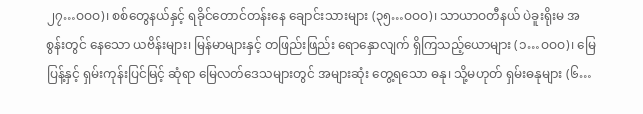၂၇…ဝဝဝ)၊ စစ်တွေနယ်နှင့် ရခိုင်တောင်တန်းနေ ချောင်းသားများ (၃၅…ဝဝဝ)၊ သာယာဝတီနယ် ပဲခူးရိုးမ အစွန်းတွင် နေသော ယဗိန်းများ၊ မြန်မာများနှင့် တဖြည်းဖြည်း ရောနှောလျက် ရှိကြသည့်ယောများ (၁…ဝဝဝ)၊ မြေပြန့်နှင့် ရှမ်းကုန်းပြင်မြင့် ဆုံရာ မြေလတ်ဒေသများတွင် အများဆုံး တွေ့ရသော ဓနု၊ သို့မဟုတ် ရှမ်းဓနုများ (၆…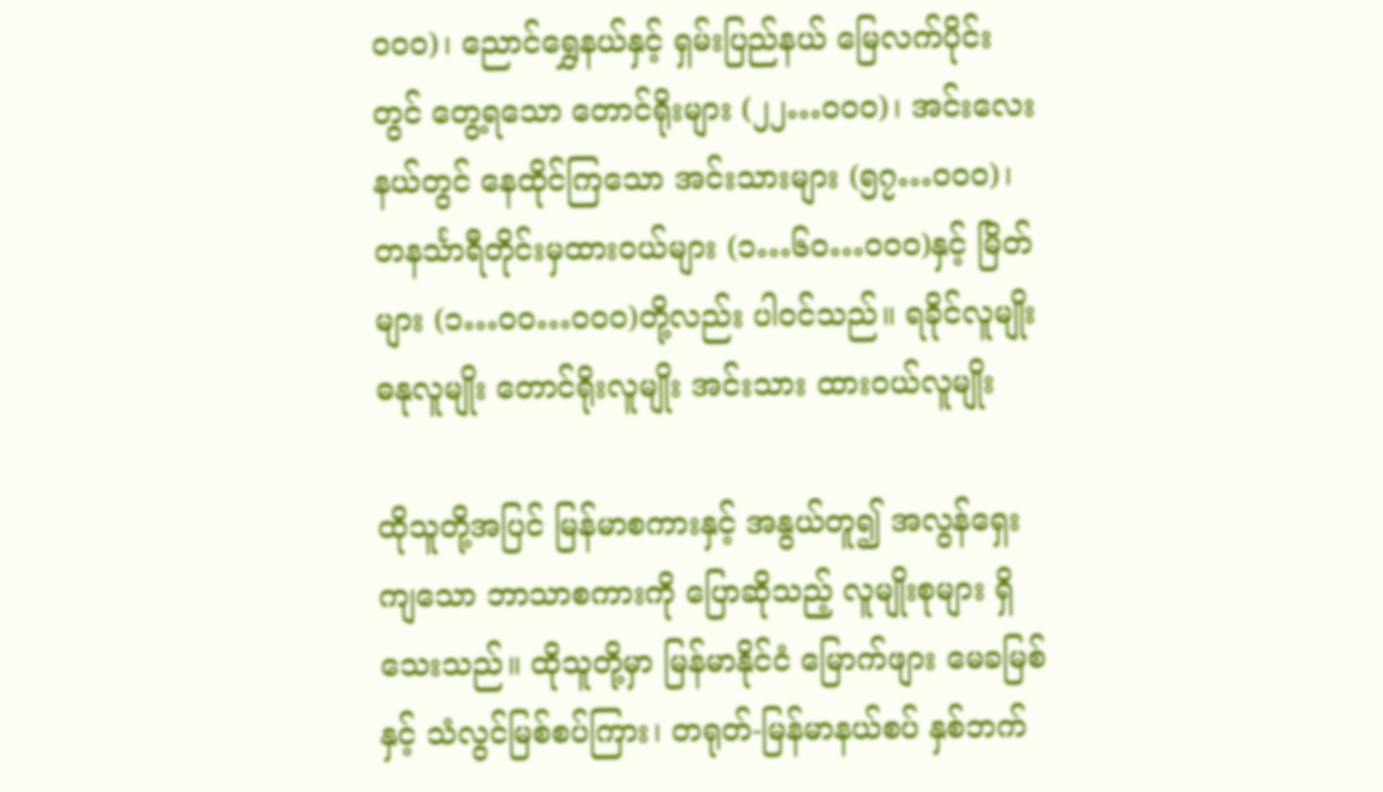ဝဝဝ)၊ ညောင်ရွှေနယ်နှင့် ရှမ်းပြည်နယ် မြေလက်ပိုင်းတွင် တွေ့ရသော တောင်ရိုးများ (၂၂…ဝဝဝ)၊ အင်းလေးနယ်တွင် နေထိုင်ကြသော အင်းသားများ (၅၇…ဝဝဝ)၊ တနင်္သာရီတိုင်းမှထားဝယ်များ (၁…၆ဝ…ဝဝဝ)နှင့် မြိတ်များ (၁…ဝဝ…ဝဝဝ)တို့လည်း ပါဝင်သည်။ ရခိုင်လူမျိုး ဓနုလူမျိုး တောင်ရိုးလူမျိုး အင်းသား ထားဝယ်လူမျိုး

ထိုသူတို့အပြင် မြန်မာစကားနှင့် အနွယ်တူ၍ အလွန်ရှေးကျသော ဘာသာစကားကို ပြောဆိုသည့် လူမျိုးစုများ ရှိသေးသည်။ ထိုသူတို့မှာ မြန်မာနိုင်ငံ မြောက်ဖျား မေခမြစ်နှင့် သံလွင်မြစ်စပ်ကြား၊ တရုတ်-မြန်မာနယ်စပ် နှစ်ဘက်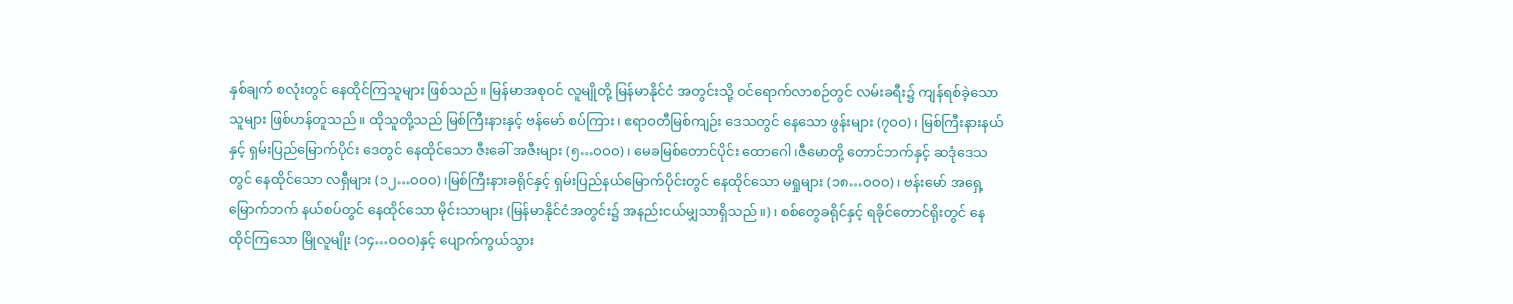နှစ်ချက် စလုံးတွင် နေထိုင်ကြသူများ ဖြစ်သည်။ မြန်မာအစုဝင် လူမျိုတို့ မြန်မာနိုင်ငံ အတွင်းသို့ ဝင်ရောက်လာစဉ်တွင် လမ်းခရီး၌ ကျန်ရစ်ခဲ့သောသူများ ဖြစ်ဟန်တူသည်။ ထိုသူတို့သည် မြစ်ကြီးနားနှင့် ဗန်မော် စပ်ကြား၊ ဧရာဝတီမြစ်ကျဉ်း ဒေသတွင် နေသော ဖွန်းများ (၇ဝဝ)၊ မြစ်ကြီးနားနယ်နှင့် ရှမ်းပြည်မြောက်ပိုင်း ဒေတွင် နေထိုင်သော ဇီးခေါ် အဇီးများ (၅…ဝဝဝ)၊ မေခမြစ်တောင်ပိုင်း ထောဂေါ၊ဇီမောတို့ တောင်ဘက်နှင့် ဆဒုံဒေသတွင် နေထိုင်သော လရှီများ (၁၂…ဝဝဝ)၊မြစ်ကြီးနားခရိုင်နှင့် ရှမ်းပြည်နယ်မြောက်ပိုင်းတွင် နေထိုင်သော မရှုများ (၁၈…ဝဝဝ)၊ ဗန်းမော် အရှေ့မြောက်ဘက် နယ်စပ်တွင် နေထိုင်သော မိုင်းသာများ (မြန်မာနိုင်ငံအတွင်း၌ အနည်းငယ်မျှသာရှိသည်။)၊ စစ်တွေခရိုင်နှင့် ရခိုင်တောင်ရိုးတွင် နေထိုင်ကြသော မြိုလူမျိုး (၁၄…ဝဝဝ)နှင့် ပျောက်ကွယ်သွား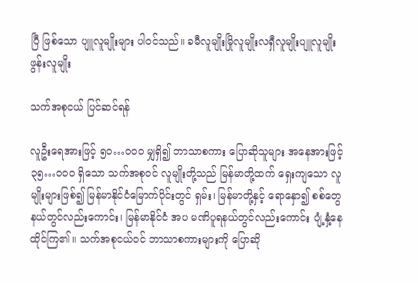ပြီ ဖြစ်သော ပျူလူမျိုးများ ပါဝင်သည်။ ခမီလူမျိုးမြိုလူမျိုးလရှီလူမျိုးပျူလူမျိုးဖွန်းလူမျိုး

သက်အစုငယ် ပြင်ဆင်ရန်

လူဦးရေအားဖြင့် ၅ဝ…ဝဝဝ မျှရှိ၍ ဘာသာစကား ပြောဆိုသူများ အနေအားဖြင့် ၃၅…ဝဝဝ ရှိသော သက်အစုဝင် လူမျိုးတို့သည် မြန်မာတို့ထက် ရှေးကျသော လူမျိုးများဖြစ်၍ မြန်မာနိုင်ငံမြောက်ပိုင်းတွင် ရှမ်း၊ မြန်မာတို့နှင့် ရောနှော၍ စစ်တွေ နယ်တွင်လည်းကောင်း၊ မြန်မာနိုင်ငံ အပ မဏိပူရနယ်တွင်လည်းကောင်း ပျံ့နှံ့နေထိုင်ကြ၏။ သက်အစုငယ်ဝင် ဘာသာစကားများကို ပြောဆို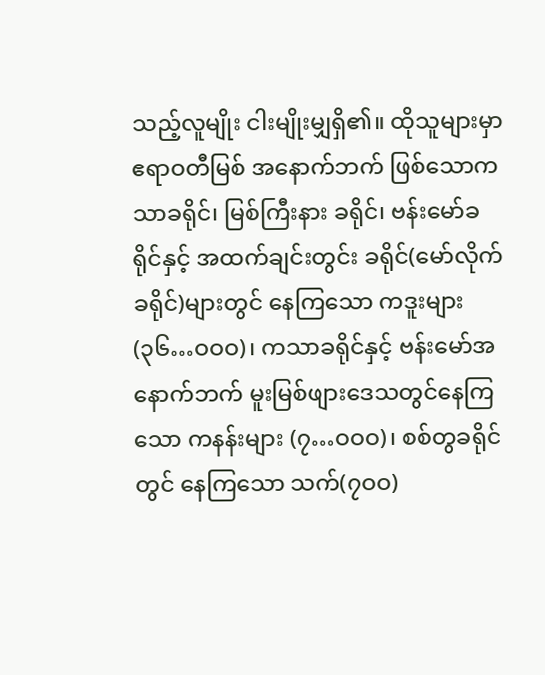သည့်လူမျိုး ငါးမျိုးမျှရှိ၏။ ထိုသူများမှာ ဧရာဝတီမြစ် အနောက်ဘက် ဖြစ်သောကသာခရိုင်၊ မြစ်ကြီးနား ခရိုင်၊ ဗန်းမော်ခရိုင်နှင့် အထက်ချင်းတွင်း ခရိုင်(မော်လိုက်ခရိုင်)များတွင် နေကြသော ကဒူးများ (၃၆…ဝဝဝ)၊ ကသာခရိုင်နှင့် ဗန်းမော်အနောက်ဘက် မူးမြစ်ဖျားဒေသတွင်နေကြသော ကနန်းများ (၇…ဝဝဝ)၊ စစ်တွခရိုင်တွင် နေကြသော သက်(၇ဝဝ)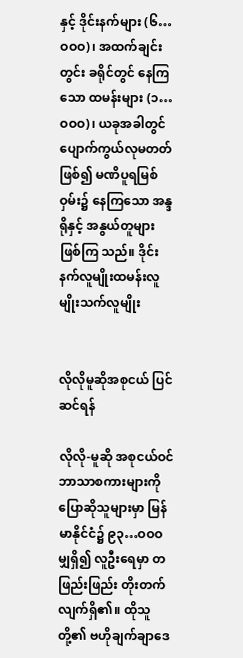နှင့် ဒိုင်းနက်များ (၆…ဝဝဝ)၊ အထက်ချင်းတွင်း ခရိုင်တွင် နေကြသော ထမန်းများ (၁…ဝဝဝ)၊ ယခုအခါတွင် ပျောက်ကွယ်လုမတတ်ဖြစ်၍ မဏိပူရမြစ်ဝှမ်း၌ နေကြသော အန္ဒရိုနှင့် အနွယ်တူများ ဖြစ်ကြ သည်။ ဒိုင်းနက်လူမျိုးထမန်းလူမျိုးသက်လူမျိုး


လိုလိုမူဆိုအစုငယ် ပြင်ဆင်ရန်

လိုလို-မူဆို အစုငယ်ဝင် ဘာသာစကားများကို ပြောဆိုသူများမှာ မြန်မာနိုင်ငံ၌ ၉၃…ဝဝဝ မျှရှိ၍ လူဦးရေမှာ တဖြည်းဖြည်း တိုးတက်လျက်ရှိ၏။ ထိုသူတို့၏ ဗဟိုချက်ချာဒေ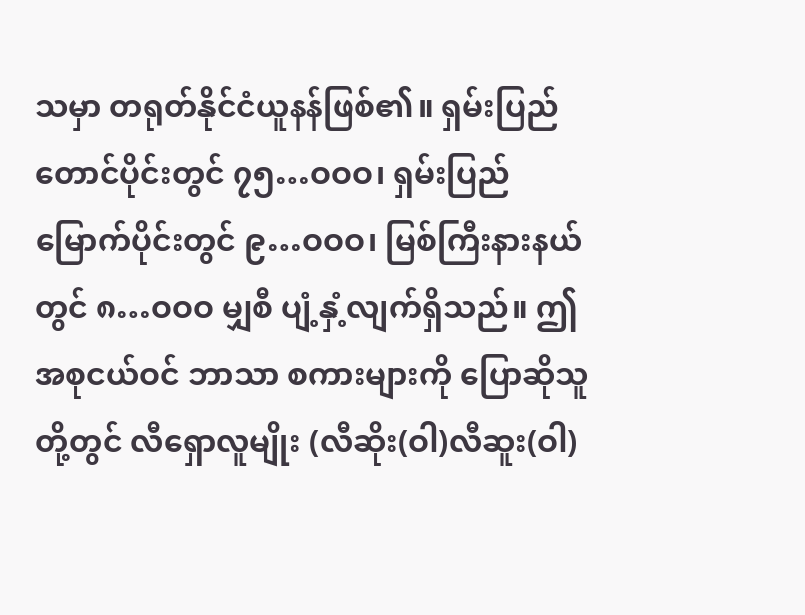သမှာ တရုတ်နိုင်ငံယူနန်ဖြစ်၏။ ရှမ်းပြည်တောင်ပိုင်းတွင် ၇၅…ဝဝဝ၊ ရှမ်းပြည်မြောက်ပိုင်းတွင် ၉…ဝဝဝ၊ မြစ်ကြီးနားနယ်တွင် ၈…ဝဝဝ မျှစီ ပျံ့နှံ့လျက်ရှိသည်။ ဤအစုငယ်ဝင် ဘာသာ စကားများကို ပြောဆိုသူတို့တွင် လီရှောလူမျိုး (လီဆိုး(ဝါ)လီဆူး(ဝါ)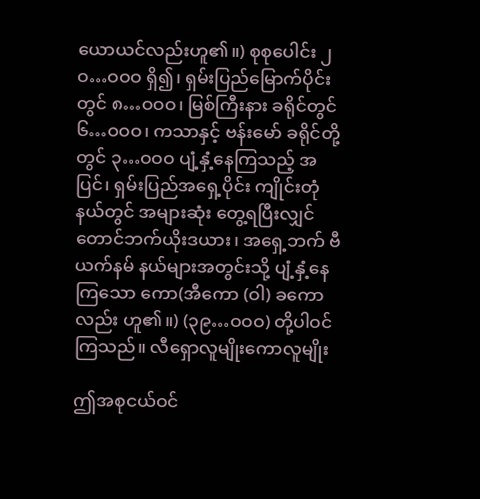ယောယင်လည်းဟူ၏။) စုစုပေါင်း ၂ဝ…ဝဝဝ ရှိ၍၊ ရှမ်းပြည်မြောက်ပိုင်းတွင် ၈…ဝဝဝ၊ မြစ်ကြီးနား ခရိုင်တွင် ၆…ဝဝဝ၊ ကသာနှင့် ဗန်းမော် ခရိုင်တို့တွင် ၃…ဝဝဝ ပျံ့နှံ့နေကြသည့် အပြင်၊ ရှမ်းပြည်အရှေ့ပိုင်း ကျိုင်းတုံနယ်တွင် အများဆုံး တွေ့ရပြီးလျှင် တောင်ဘက်ယိုးဒယား၊ အရှေ့ဘက် ဗီယက်နမ် နယ်များအတွင်းသို့ ပျံ့နှံ့နေကြသော ကော(အီကော (ဝါ) ခကောလည်း ဟူ၏။) (၃၉…ဝဝဝ) တို့ပါဝင်ကြသည်။ လီရှောလူမျိုးကောလူမျိုး

ဤအစုငယ်ဝင်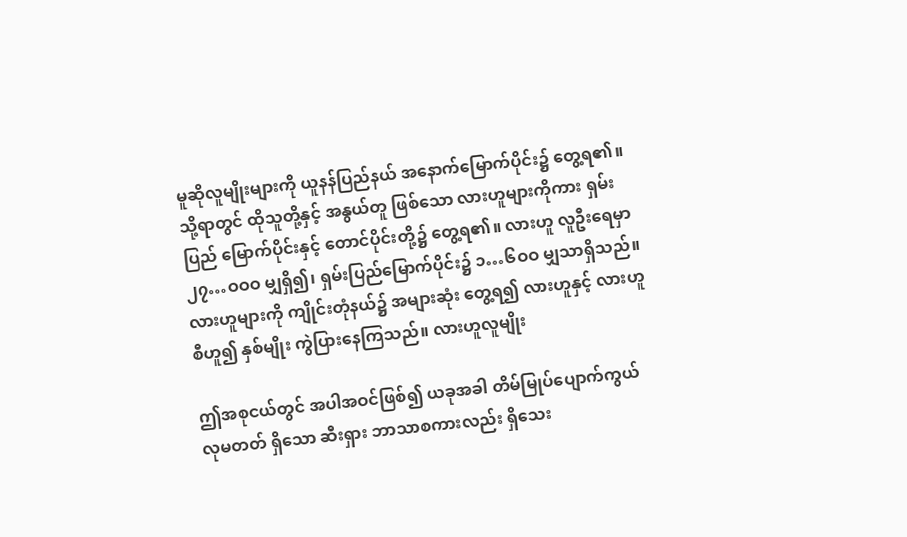မူဆိုလူမျိုးများကို ယူနန်ပြည်နယ် အနောက်မြောက်ပိုင်း၌ တွေ့ရ၏။ သို့ရာတွင် ထိုသူတို့နှင့် အနွယ်တူ ဖြစ်သော လားဟူများကိုကား ရှမ်းပြည် မြောက်ပိုင်းနှင့် တောင်ပိုင်းတို့၌ တွေ့ရ၏။ လားဟူ လူဦးရေမှာ ၂၇…ဝဝဝ မျှရှိ၍၊ ရှမ်းပြည်မြောက်ပိုင်း၌ ၁…၆ဝဝ မျှသာရှိသည်။ လားဟူများကို ကျိုင်းတုံနယ်၌ အများဆုံး တွေ့ရ၍ လားဟူနှင့် လားဟူစီဟူ၍ နှစ်မျိုး ကွဲပြားနေကြသည်။ လားဟူလူမျိုး

ဤအစုငယ်တွင် အပါအဝင်ဖြစ်၍ ယခုအခါ တိမ်မြုပ်ပျောက်ကွယ်လုမတတ် ရှိသော ဆီးရှား ဘာသာစကားလည်း ရှိသေး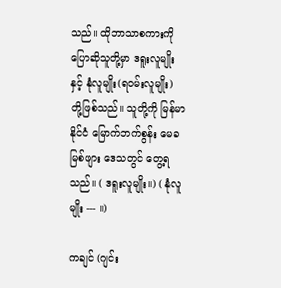သည်။ ထိုဘာသာစကားကို ပြောဆိုသူတို့မှာ ဒရူးလူမျိုးနှင့် နုံလူမျိုး(ရဝမ်းလူမျိုး) တို့ဖြစ်သည်။ သူတို့ကို မြန်မာနိုင်ငံ မြောက်ဘက်စွန်း မေခမြစ်ဖျား ဒေသတွင် တွေ့ရသည်။ ( ဒရူးလူမျိုး။) ( နုံလူမျိုး --- ။)

ကချင် (ဂျင်း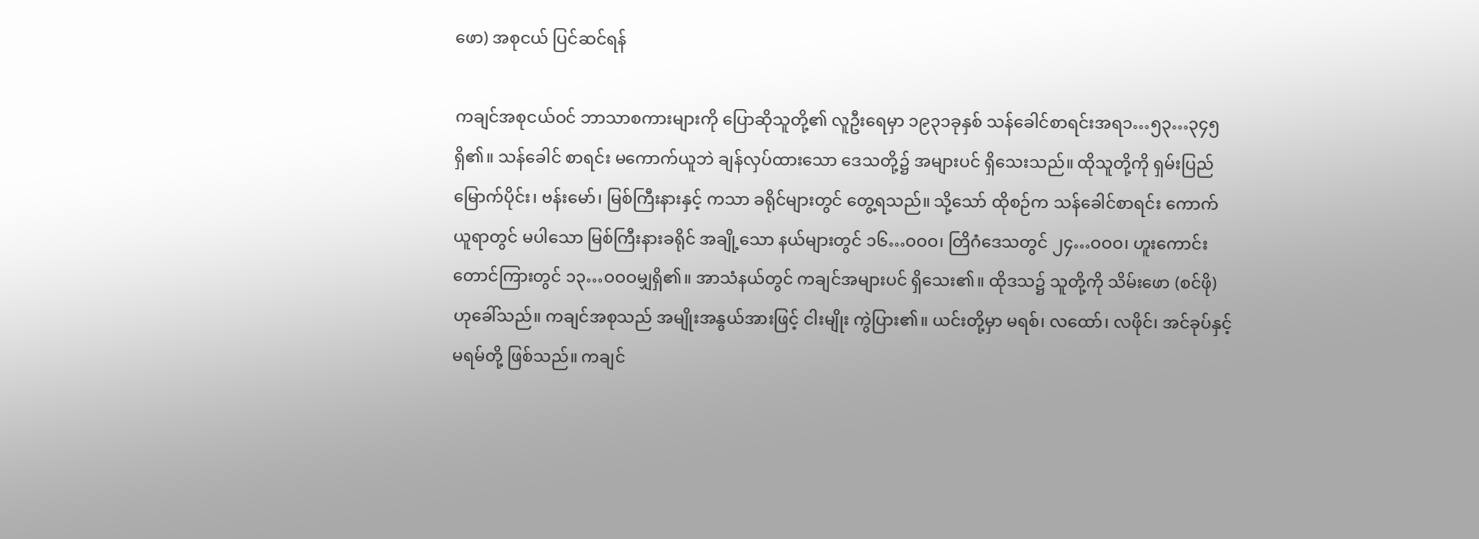ဖော) အစုငယ် ပြင်ဆင်ရန်

ကချင်အစုငယ်ဝင် ဘာသာစကားများကို ပြောဆိုသူတို့၏ လူဦးရေမှာ ၁၉၃၁ခုနှစ် သန်ခေါင်စာရင်းအရ၁…၅၃…၃၄၅ ရှိ၏။ သန်ခေါင် စာရင်း မကောက်ယူဘဲ ချန်လှပ်ထားသော ဒေသတို့၌ အများပင် ရှိသေးသည်။ ထိုသူတို့ကို ရှမ်းပြည် မြောက်ပိုင်း၊ ဗန်းမော်၊ မြစ်ကြီးနားနှင့် ကသာ ခရိုင်များတွင် တွေ့ရသည်။ သို့သော် ထိုစဉ်က သန်ခေါင်စာရင်း ကောက်ယူရာတွင် မပါသော မြစ်ကြီးနားခရိုင် အချို့သော နယ်များတွင် ၁၆…ဝဝဝ၊ တြိဂံဒေသတွင် ၂၄…ဝဝဝ၊ ဟူးကောင်း တောင်ကြားတွင် ၁၃…ဝဝဝမျှရှိ၏။ အာသံနယ်တွင် ကချင်အများပင် ရှိသေး၏။ ထိုဒသ၌ သူတို့ကို သိမ်းဖော (စင်ဖို)ဟုခေါ်သည်။ ကချင်အစုသည် အမျိုးအနွယ်အားဖြင့် ငါးမျိုး ကွဲပြား၏။ ယင်းတို့မှာ မရစ်၊ လထော်၊ လဖိုင်၊ အင်ခုပ်နှင့် မရမ်တို့ ဖြစ်သည်။ ကချင်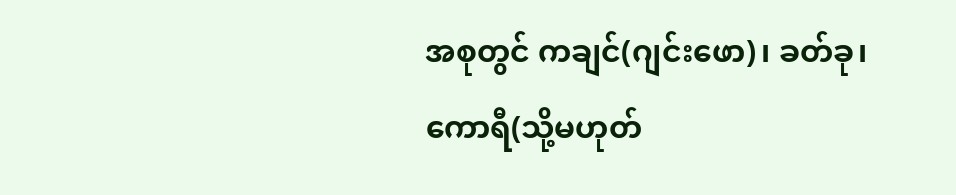အစုတွင် ကချင်(ဂျင်းဖော)၊ ခတ်ခု၊ကောရီ(သို့မဟုတ်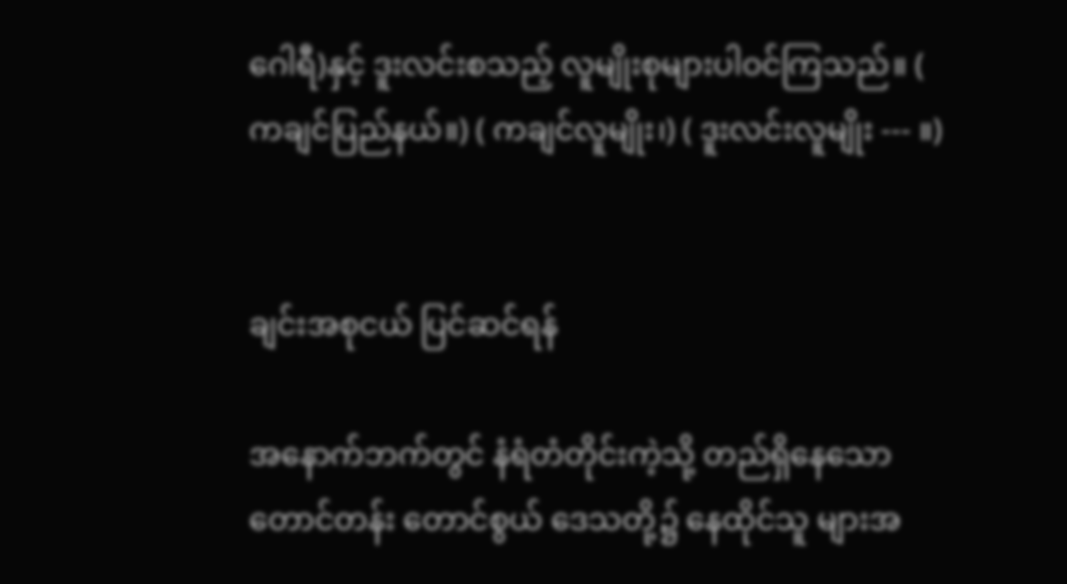ဂေါရီ)နှင့် ဒူးလင်းစသည့် လူမျိုးစုများပါဝင်ကြသည်။ ( ကချင်ပြည်နယ်။) ( ကချင်လူမျိုး၊) ( ဒူးလင်းလူမျိုး --- ။)


ချင်းအစုငယ် ပြင်ဆင်ရန်

အနောက်ဘက်တွင် နံရံတံတိုင်းကဲ့သို့ တည်ရှိနေသော တောင်တန်း တောင်စွယ် ဒေသတို့၌ နေထိုင်သူ များအ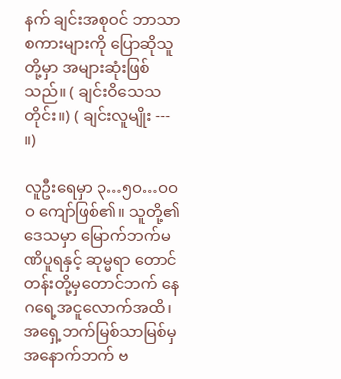နက် ချင်းအစုဝင် ဘာသာစကားများကို ပြောဆိုသူတို့မှာ အများဆုံးဖြစ်သည်။ ( ချင်းဝိသေသတိုင်း။) ( ချင်းလူမျိုး --- ။)

လူဦးရေမှာ ၃…၅ဝ…ဝဝဝ ကျော်ဖြစ်၏။ သူတို့၏ဒေသမှာ မြောက်ဘက်မဏိပူရနှင့် ဆုမ္မရာ တောင်တန်းတို့မှတောင်ဘက် နေဂရေ့အငူလောက်အထိ၊ အရှေ့ဘက်မြစ်သာမြစ်မှ အနောက်ဘက် ဗ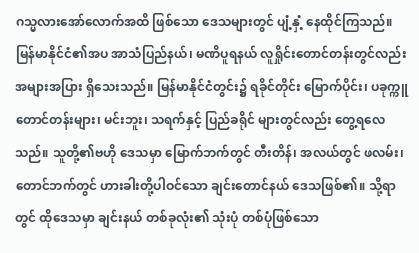ဂသ္မလားအော်လောက်အထိ ဖြစ်သော ဒေသများတွင် ပျံ့နှံ့ နေထိုင်ကြသည်။ မြန်မာနိုင်ငံ၏အပ အာသံပြည်နယ်၊ မဏိပူရနယ် လူရှိုင်းတောင်တန်းတွင်လည်း အများအပြား ရှိသေးသည်။ မြန်မာနိုင်ငံတွင်း၌ ရခိုင်တိုင်း မြောက်ပိုင်း၊ ပခုက္ကူ တောင်တန်းများ၊ မင်းဘူး၊ သရက်နှင့် ပြည်ခရိုင် များတွင်လည်း တွေ့ရလေသည်။ သူတို့၏ဗဟို ဒေသမှာ မြောက်ဘက်တွင် တီးတိန်၊ အလယ်တွင် ဖလမ်း၊ တောင်ဘက်တွင် ဟားခါးတို့ပါဝင်သော ချင်းတောင်နယ် ဒေသဖြစ်၏။ သို့ရာတွင် ထိုဒေသမှာ ချင်းနယ် တစ်ခုလုံး၏ သုံးပုံ တစ်ပုံဖြစ်သော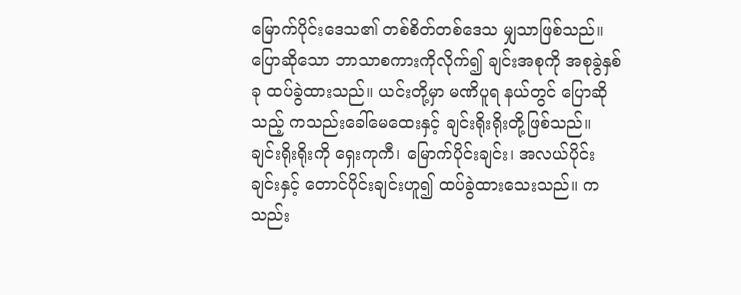မြောက်ပိုင်းဒေသ၏ တစ်စိတ်တစ်ဒေသ မျှသာဖြစ်သည်။ ပြောဆိုသော ဘာသာစကားကိုလိုက်၍ ချင်းအစုကို အစုခွဲနှစ်ခု ထပ်ခွဲထားသည်။ ယင်းတို့မှာ မဏိပူရ နယ်တွင် ပြောဆိုသည့် ကသည်းခေါ်မေထေးနှင့် ချင်းရိုးရိုးတို့ဖြစ်သည်။ ချင်းရိုးရိုးကို ရှေးကုကီ၊ မြောက်ပိုင်းချင်း၊ အလယ်ပိုင်း ချင်းနှင့် တောင်ပိုင်းချင်းဟူ၍ ထပ်ခွဲထားသေးသည်။ ကသည်း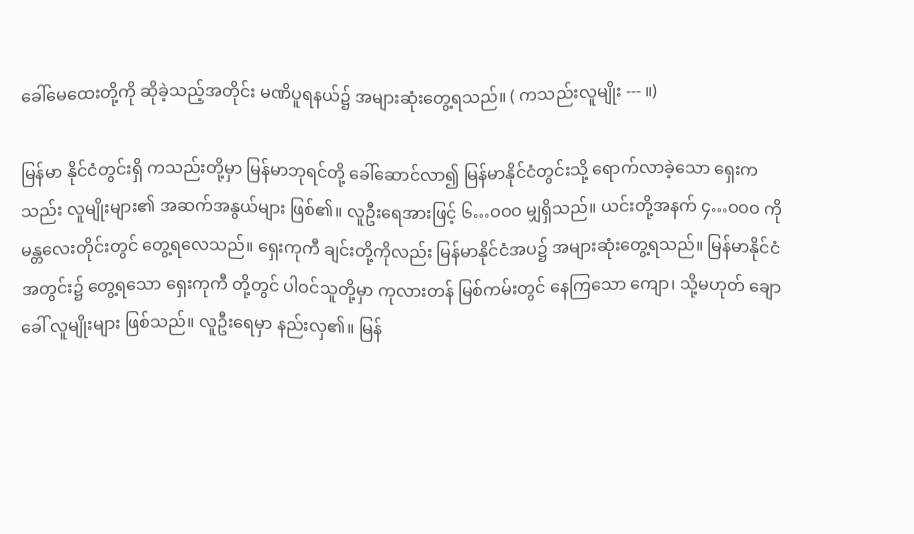ခေါ်မေထေးတို့ကို ဆိုခဲ့သည့်အတိုင်း မဏိပူရနယ်၌ အများဆုံးတွေ့ရသည်။ ( ကသည်းလူမျိုး --- ။)

မြန်မာ နိုင်ငံတွင်းရှိ ကသည်းတို့မှာ မြန်မာဘုရင်တို့ ခေါ်ဆောင်လာ၍ မြန်မာနိုင်ငံတွင်းသို့ ရောက်လာခဲ့သော ရှေးကသည်း လူမျိုးများ၏ အဆက်အနွယ်များ ဖြစ်၏။ လူဦးရေအားဖြင့် ၆…ဝဝဝ မျှရှိသည်။ ယင်းတို့အနက် ၄…ဝဝဝ ကို မန္တလေးတိုင်းတွင် တွေ့ရလေသည်။ ရှေးကုကီ ချင်းတို့ကိုလည်း မြန်မာနိုင်ငံအပ၌ အများဆုံးတွေ့ရသည်။ မြန်မာနိုင်ငံအတွင်း၌ တွေ့ရသော ရှေးကုကီ တို့တွင် ပါဝင်သူတို့မှာ ကုလားတန် မြစ်ကမ်းတွင် နေကြသော ကျော၊ သို့မဟုတ် ချောခေါ် လူမျိုးများ ဖြစ်သည်။ လူဦးရေမှာ နည်းလှ၏။ မြန်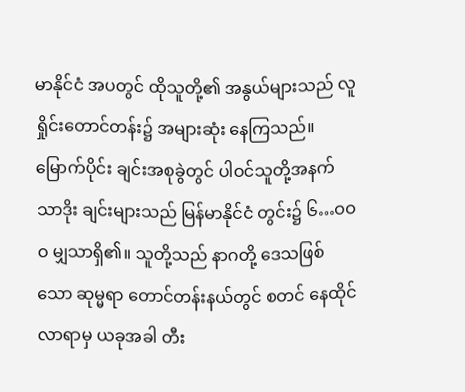မာနိုင်ငံ အပတွင် ထိုသူတို့၏ အနွယ်များသည် လူရှိုင်းတောင်တန်း၌ အများဆုံး နေကြသည်။ မြောက်ပိုင်း ချင်းအစုခွဲတွင် ပါဝင်သူတို့အနက် သာဒိုး ချင်းများသည် မြန်မာနိုင်ငံ တွင်း၌ ၆…ဝဝဝ မျှသာရှိ၏။ သူတို့သည် နာဂတို့ ဒေသဖြစ်သော ဆုမ္မရာ တောင်တန်းနယ်တွင် စတင် နေထိုင်လာရာမှ ယခုအခါ တီး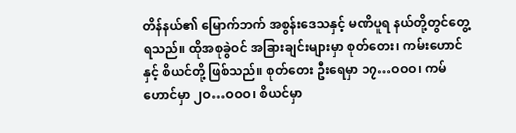တိန်နယ်၏ မြောက်ဘက် အစွန်းဒေသနှင့် မဏိပူရ နယ်တို့တွင်တွေ့ရသည်။ ထိုအစုခွဲဝင် အခြားချင်းများမှာ စုတ်တေး၊ ကမ်းဟောင်နှင့် စိယင်တို့ ဖြစ်သည်။ စုတ်တေး ဦးရေမှာ ၁၇…ဝဝဝ၊ ကမ်ဟောင်မှာ ၂ဝ…ဝဝဝ၊ စိယင်မှာ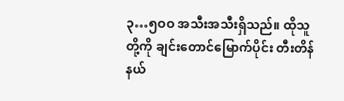၃…၅ဝဝ အသီးအသီးရှိသည်။ ထိုသူတို့ကို ချင်းတောင်မြောက်ပိုင်း တီးတိန်နယ်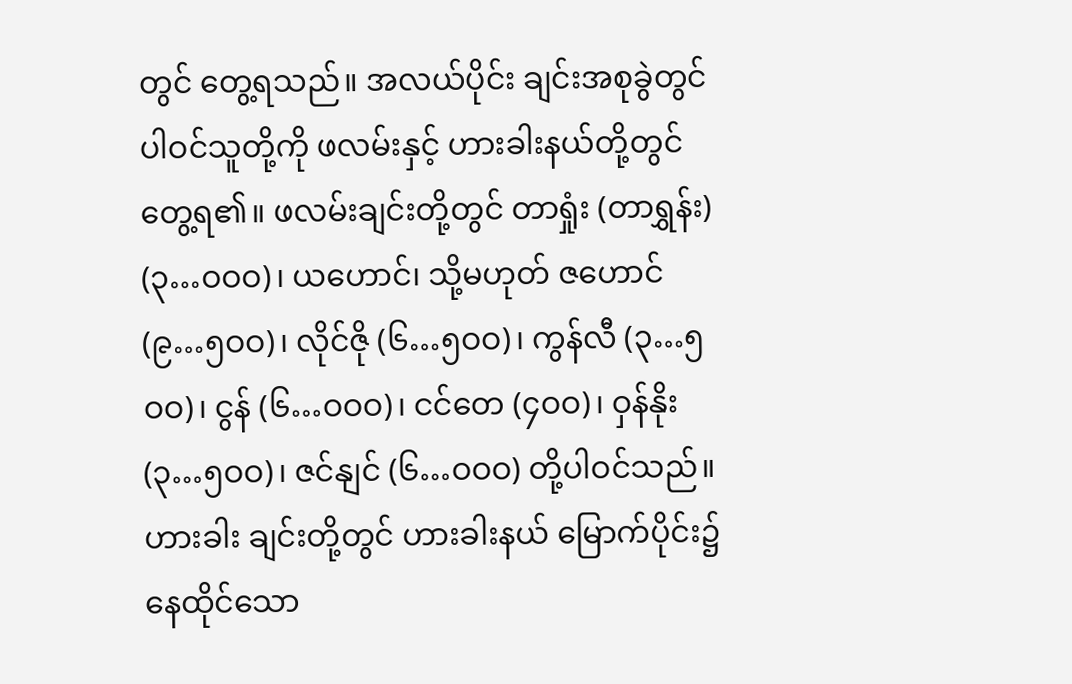တွင် တွေ့ရသည်။ အလယ်ပိုင်း ချင်းအစုခွဲတွင် ပါဝင်သူတို့ကို ဖလမ်းနှင့် ဟားခါးနယ်တို့တွင် တွေ့ရ၏။ ဖလမ်းချင်းတို့တွင် တာရှုံး (တာရွှန်း) (၃…ဝဝဝ)၊ ယဟောင်၊ သို့မဟုတ် ဇဟောင် (၉…၅ဝဝ)၊ လိုင်ဇို (၆…၅ဝဝ)၊ ကွန်လီ (၃…၅ဝဝ)၊ ငွန် (၆…ဝဝဝ)၊ ငင်တေ (၄ဝဝ)၊ ဝှန်နိုး (၃…၅ဝဝ)၊ ဇင်နျင် (၆…ဝဝဝ) တို့ပါဝင်သည်။ ဟားခါး ချင်းတို့တွင် ဟားခါးနယ် မြောက်ပိုင်း၌ နေထိုင်သော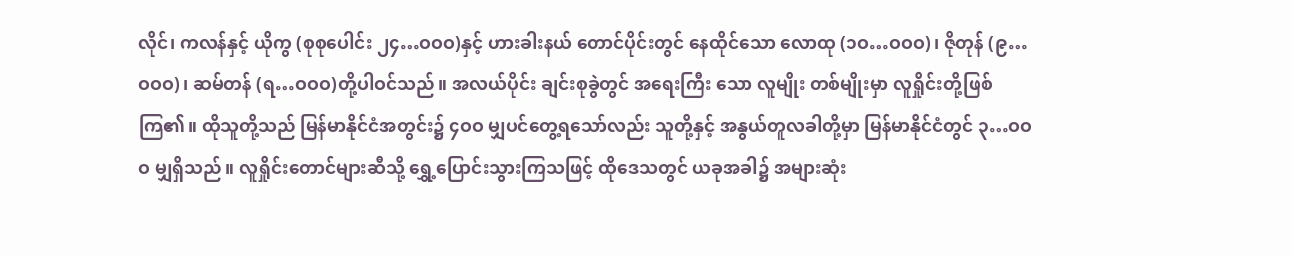လိုင်၊ ကလန်နှင့် ယိုကွ (စုစုပေါင်း ၂၄…ဝဝဝ)နှင့် ဟားခါးနယ် တောင်ပိုင်းတွင် နေထိုင်သော လောထု (၁ဝ…ဝဝဝ)၊ ဇိုတုန် (၉…ဝဝဝ)၊ ဆမ်တန် (ရ…ဝဝဝ)တို့ပါဝင်သည်။ အလယ်ပိုင်း ချင်းစုခွဲတွင် အရေးကြီး သော လူမျိုး တစ်မျိုးမှာ လူရှိုင်းတို့ဖြစ်ကြ၏။ ထိုသူတို့သည် မြန်မာနိုင်ငံအတွင်း၌ ၄ဝဝ မျှပင်တွေ့ရသော်လည်း သူတို့နှင့် အနွယ်တူလခါတို့မှာ မြန်မာနိုင်ငံတွင် ၃…ဝဝဝ မျှရှိသည်။ လူရှိုင်းတောင်များဆီသို့ ရွှေ့ပြောင်းသွားကြသဖြင့် ထိုဒေသတွင် ယခုအခါ၌ အများဆုံး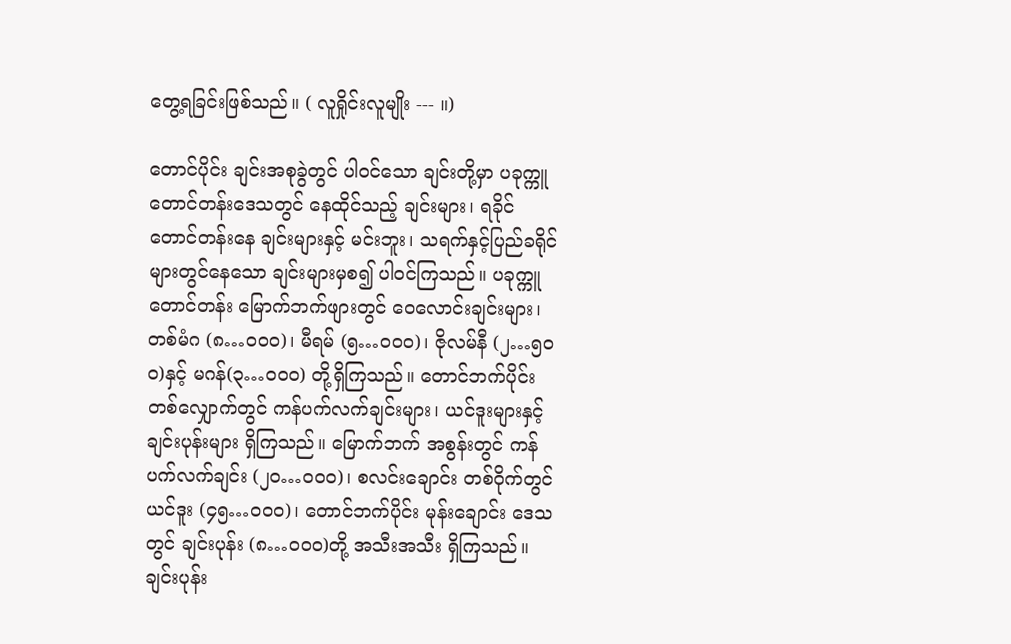တွေ့ရခြင်းဖြစ်သည်။ ( လူရှိုင်းလူမျိုး --- ။)

တောင်ပိုင်း ချင်းအစုခွဲတွင် ပါဝင်သော ချင်းတို့မှာ ပခုက္ကူ တောင်တန်းဒေသတွင် နေထိုင်သည့် ချင်းများ၊ ရခိုင် တောင်တန်းနေ ချင်းများနှင့် မင်းဘူး၊ သရက်နှင့်ပြည်ခရိုင် များတွင်နေသော ချင်းများမှစ၍ ပါဝင်ကြသည်။ ပခုက္ကူ တောင်တန်း မြောက်ဘက်ဖျားတွင် ဝေလောင်းချင်းများ၊ တစ်မံဂ (၈…ဝဝဝ)၊ မီရမ် (၅…ဝဝဝ)၊ ဇိုလမ်နီ (၂…၅ဝဝ)နှင့် မဂန်(၃…ဝဝဝ) တို့ရှိကြသည်။ တောင်ဘက်ပိုင်း တစ်လျှောက်တွင် ကန်ပက်လက်ချင်းများ၊ ယင်ဒူးများနှင့် ချင်းပုန်းများ ရှိကြသည်။ မြောက်ဘက် အစွန်းတွင် ကန်ပက်လက်ချင်း (၂ဝ…ဝဝဝ)၊ စလင်းချောင်း တစ်ဝိုက်တွင် ယင်ဒူး (၄၅…ဝဝဝ)၊ တောင်ဘက်ပိုင်း မုန်းချောင်း ဒေသတွင် ချင်းပုန်း (၈…ဝဝဝ)တို့ အသီးအသီး ရှိကြသည်။ ချင်းပုန်း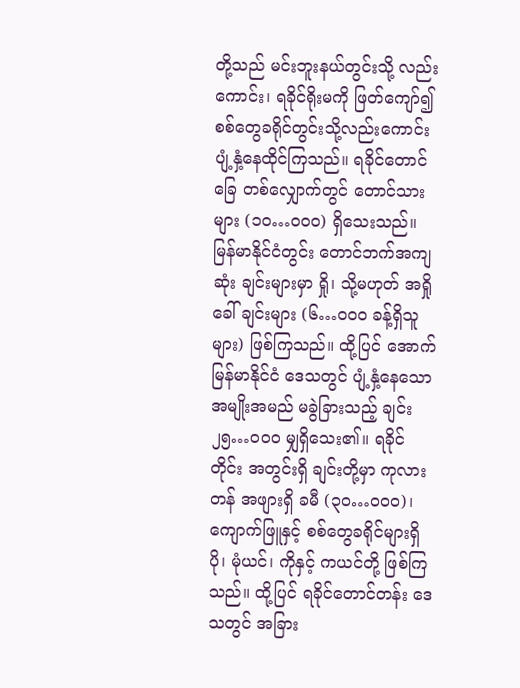တို့သည် မင်းဘူးနယ်တွင်းသို့ လည်းကောင်း၊ ရခိုင်ရိုးမကို ဖြတ်ကျော်၍ စစ်တွေခရိုင်တွင်းသို့လည်းကောင်း ပျံ့နှံ့နေထိုင်ကြသည်။ ရခိုင်တောင်ခြေ တစ်လျှောက်တွင် တောင်သားများ (၁ဝ…ဝဝဝ) ရှိသေးသည်။ မြန်မာနိုင်ငံတွင်း တောင်ဘက်အကျဆုံး ချင်းများမှာ ရှို၊ သို့မဟုတ် အရှိုခေါ် ချင်းများ (၆…ဝဝဝ ခန့်ရှိသူများ) ဖြစ်ကြသည်။ ထို့ပြင် အောက်မြန်မာနိုင်ငံ ဒေသတွင် ပျံ့နှံ့နေသော အမျိုးအမည် မခွဲခြားသည့် ချင်း ၂၅…ဝဝဝ မျှရှိသေး၏။ ရခိုင်တိုင်း အတွင်းရှိ ချင်းတို့မှာ ကုလားတန် အဖျားရှိ ခမီ (၃ဝ…ဝဝဝ)၊ ကျောက်ဖြူနှင့် စစ်တွေခရိုင်များရှိ ပို၊ မုံယင်၊ ကိုနှင့် ကယင်တို့ ဖြစ်ကြသည်။ ထို့ပြင် ရခိုင်တောင်တန်း ဒေသတွင် အခြား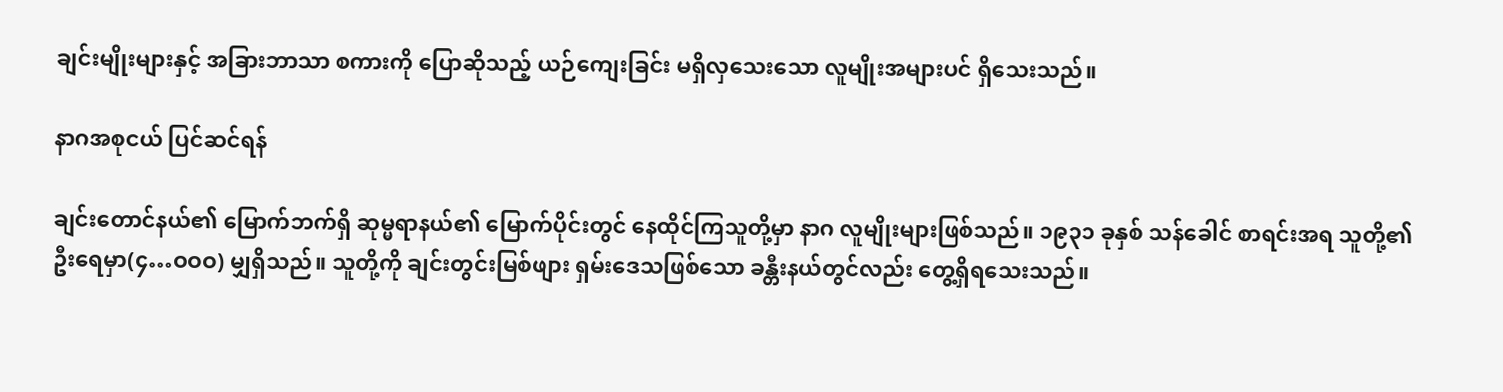ချင်းမျိုးများနှင့် အခြားဘာသာ စကားကို ပြောဆိုသည့် ယဉ်ကျေးခြင်း မရှိလှသေးသော လူမျိုးအများပင် ရှိသေးသည်။

နာဂအစုငယ် ပြင်ဆင်ရန်

ချင်းတောင်နယ်၏ မြောက်ဘက်ရှိ ဆုမ္မရာနယ်၏ မြောက်ပိုင်းတွင် နေထိုင်ကြသူတို့မှာ နာဂ လူမျိုးများဖြစ်သည်။ ၁၉၃၁ ခုနှစ် သန်ခေါင် စာရင်းအရ သူတို့၏ ဦးရေမှာ(၄…ဝဝဝ) မျှရှိသည်။ သူတို့ကို ချင်းတွင်းမြစ်ဖျား ရှမ်းဒေသဖြစ်သော ခန္တီးနယ်တွင်လည်း တွေ့ရှိရသေးသည်။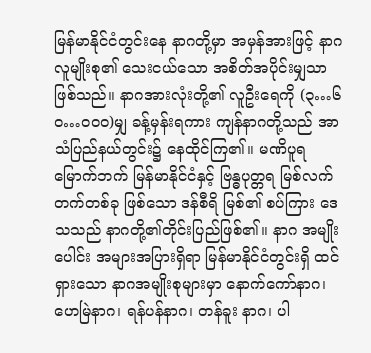မြန်မာနိုင်ငံတွင်းနေ နာဂတို့မှာ အမှန်အားဖြင့် နာဂလူမျိုးစု၏ သေးငယ်သော အစိတ်အပိုင်းမျှသာ ဖြစ်သည်။ နာဂအားလုံးတို့၏ လူဦးရေကို (၃…၆ဝ…ဝဝဝ)မျှ ခန့်မှန်းရကား ကျန်နာဂတို့သည် အာသံပြည်နယ်တွင်း၌ နေထိုင်ကြ၏။ မဏိပူရ မြောက်ဘက် မြန်မာနိုင်ငံနှင့် ဗြန္ဓပုတ္တရ မြစ်လက်တက်တစ်ခု ဖြစ်သော ဒန်စီရိ မြစ်၏ စပ်ကြား ဒေသသည် နာဂတို့၏တိုင်းပြည်ဖြစ်၏။ နာဂ အမျိုးပေါင်း အများအပြားရှိရာ မြန်မာနိုင်ငံတွင်းရှိ ထင်ရှားသော နာဂအမျိုးစုများမှာ နောက်ကော်နာဂ၊ ဟေမြဲနာဂ၊ ရန်ပန်နာဂ၊ တန်ခူး နာဂ၊ ပါ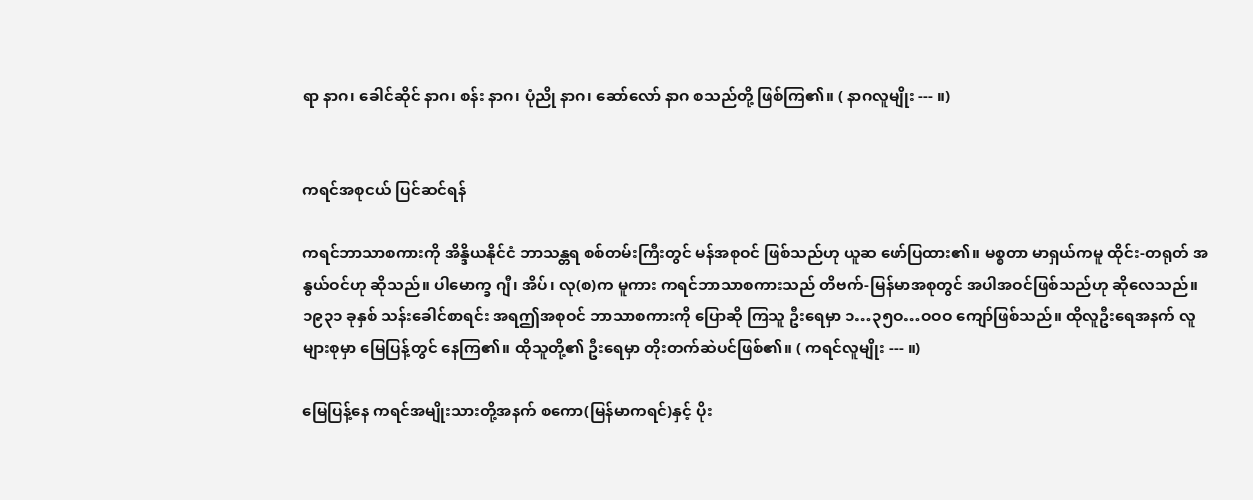ရာ နာဂ၊ ခေါင်ဆိုင် နာဂ၊ စန်း နာဂ၊ ပုံညို နာဂ၊ ဆော်လော် နာဂ စသည်တို့ ဖြစ်ကြ၏။ ( နာဂလူမျိုး --- ။)


ကရင်အစုငယ် ပြင်ဆင်ရန်

ကရင်ဘာသာစကားကို အိန္ဒိယနိုင်ငံ ဘာသန္တရ စစ်တမ်းကြီးတွင် မန်အစုဝင် ဖြစ်သည်ဟု ယူဆ ဖော်ပြထား၏။ မစ္စတာ မာရှယ်ကမူ ထိုင်း-တရုတ် အနွယ်ဝင်ဟု ဆိုသည်။ ပါမောက္ခ ဂျီ၊ အိပ်၊ လု(စ)က မူကား ကရင်ဘာသာစကားသည် တိဗက်-မြန်မာအစုတွင် အပါအဝင်ဖြစ်သည်ဟု ဆိုလေသည်။ ၁၉၃၁ ခုနှစ် သန်းခေါင်စာရင်း အရဤအစုဝင် ဘာသာစကားကို ပြောဆို ကြသူ ဦးရေမှာ ၁…၃၅ဝ…ဝဝဝ ကျော်ဖြစ်သည်။ ထိုလူဦးရေအနက် လူများစုမှာ မြေပြန့်တွင် နေကြ၏။ ထိုသူတို့၏ ဦးရေမှာ တိုးတက်ဆဲပင်ဖြစ်၏။ ( ကရင်လူမျိုး --- ။)

မြေပြန့်နေ ကရင်အမျိုးသားတို့အနက် စကော(မြန်မာကရင်)နှင့် ပိုး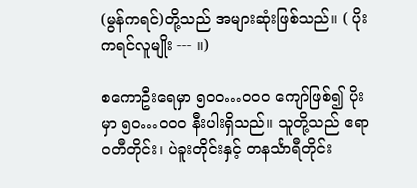(မွန်ကရင်)တို့သည် အများဆုံးဖြစ်သည်။ ( ပိုးကရင်လူမျိုး --- ။)

စကောဦးရေမှာ ၅ဝဝ…ဝဝဝ ကျော်ဖြစ်၍ ပိုးမှာ ၅ဝ…ဝဝဝ နီးပါးရှိသည်။ သူတို့သည် ဧရာဝတီတိုင်း၊ ပဲခူးတိုင်းနှင့် တနင်္သာရီတိုင်း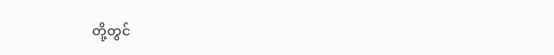တို့တွင်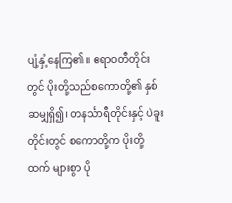ပျံ့နှံ့နေကြ၏။ ဧရာဝတီတိုင်းတွင် ပိုးတို့သည်စကောတို့၏ နှစ်ဆမျှရှိ၍၊ တနင်္သာရီတိုင်းနှင့် ပဲခူးတိုင်းတွင် စကောတို့က ပိုးတို့ထက် များစွာ ပို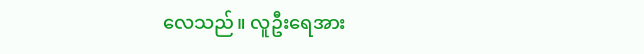လေသည်။ လူဦးရေအား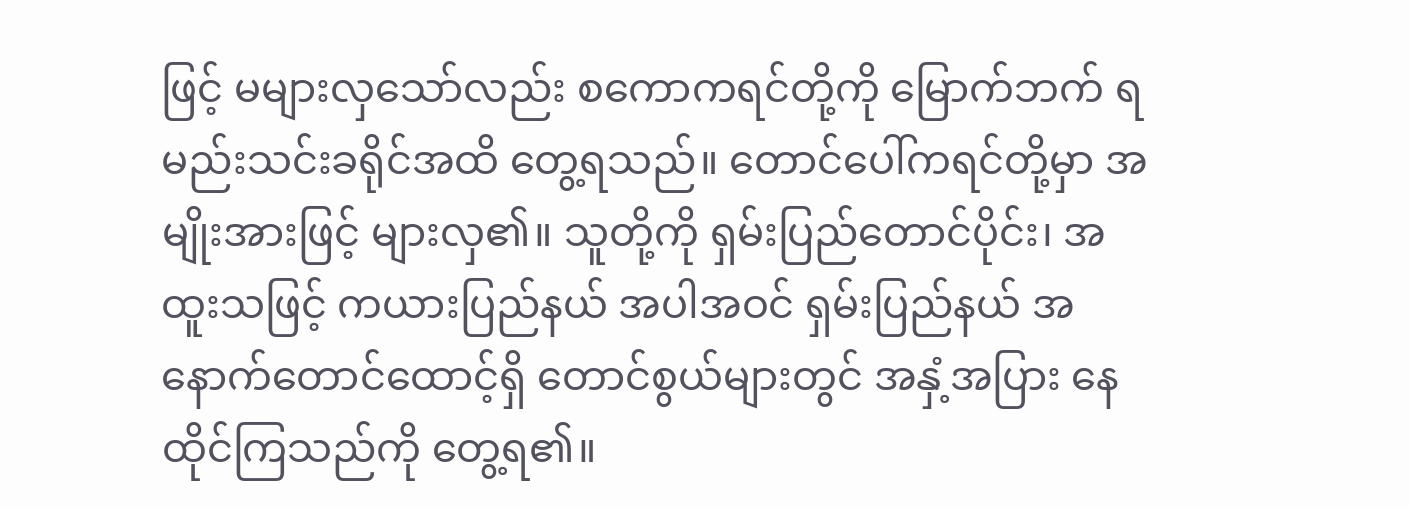ဖြင့် မများလှသော်လည်း စကောကရင်တို့ကို မြောက်ဘက် ရမည်းသင်းခရိုင်အထိ တွေ့ရသည်။ တောင်ပေါ်ကရင်တို့မှာ အမျိုးအားဖြင့် များလှ၏။ သူတို့ကို ရှမ်းပြည်တောင်ပိုင်း၊ အထူးသဖြင့် ကယားပြည်နယ် အပါအဝင် ရှမ်းပြည်နယ် အနောက်တောင်ထောင့်ရှိ တောင်စွယ်များတွင် အနှံ့အပြား နေထိုင်ကြသည်ကို တွေ့ရ၏။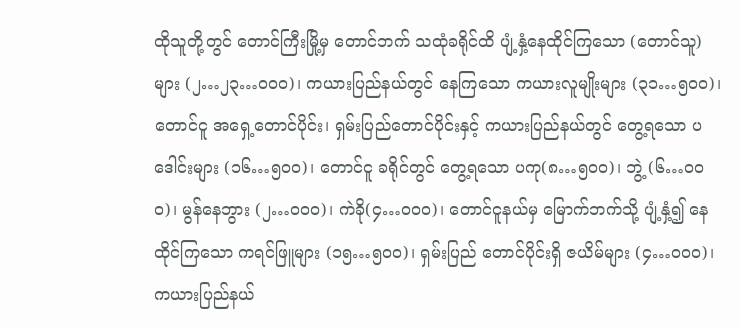ထိုသူတို့တွင် တောင်ကြီးမြို့မှ တောင်ဘက် သထုံခရိုင်ထိ ပျံ့နှံ့နေထိုင်ကြသော (တောင်သူ)များ (၂…၂၃…ဝဝဝ)၊ ကယားပြည်နယ်တွင် နေကြသော ကယားလူမျိုးများ (၃၁…၅ဝဝ)၊ တောင်ငူ အရှေ့တောင်ပိုင်း၊ ရှမ်းပြည်တောင်ပိုင်းနှင့် ကယားပြည်နယ်တွင် တွေ့ရသော ပဒေါင်းများ (၁၆…၅ဝဝ)၊ တောင်ငူ ခရိုင်တွင် တွေ့ရသော ပကု(၈…၅ဝဝ)၊ ဘွဲ့ (၆…ဝဝဝ)၊ မွန်နေဘွား (၂…ဝဝဝ)၊ ကဲခို(၄…ဝဝဝ)၊ တောင်ငူနယ်မှ မြောက်ဘက်သို့ ပျံ့နှံ့၍ နေထိုင်ကြသော ကရင်ဖြူများ (၁၅…၅ဝဝ)၊ ရှမ်းပြည် တောင်ပိုင်းရှိ ဇယိမ်များ (၄…ဝဝဝ)၊ ကယားပြည်နယ်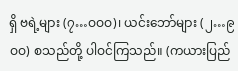ရှိ ဗရဲ့များ (၇…ဝဝဝ)၊ ယင်းဘော်များ (၂…၉ဝဝ) စသည်တို့ ပါဝင်ကြသည်။ (ကယားပြည်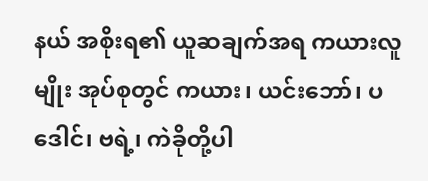နယ် အစိုးရ၏ ယူဆချက်အရ ကယားလူမျိုး အုပ်စုတွင် ကယား၊ ယင်းဘော်၊ ပဒေါင်၊ ဗရဲ့၊ ကဲခိုတို့ပါ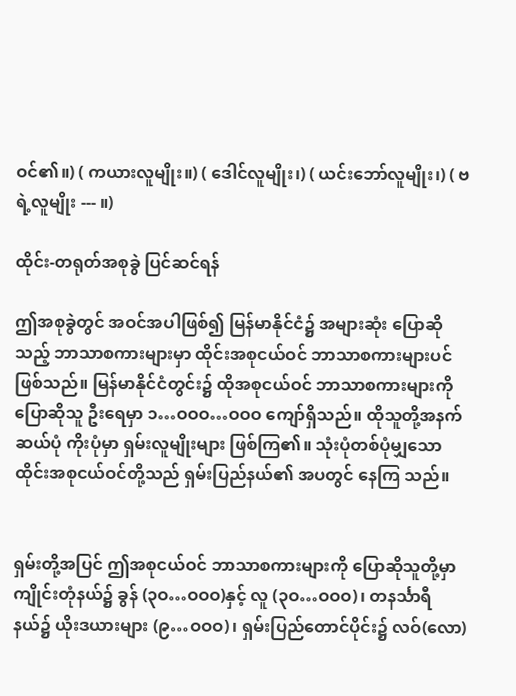ဝင်၏။) ( ကယားလူမျိုး။) ( ဒေါင်လူမျိုး၊) ( ယင်းဘော်လူမျိုး၊) ( ဗရဲ့လူမျိုး --- ။)

ထိုင်း-တရုတ်အစုခွဲ ပြင်ဆင်ရန်

ဤအစုခွဲတွင် အဝင်အပါဖြစ်၍ မြန်မာနိုင်ငံ၌ အများဆုံး ပြောဆိုသည့် ဘာသာစကားများမှာ ထိုင်းအစုငယ်ဝင် ဘာသာစကားများပင် ဖြစ်သည်။ မြန်မာနိုင်ငံတွင်း၌ ထိုအစုငယ်ဝင် ဘာသာစကားများကို ပြောဆိုသူ ဦးရေမှာ ၁…ဝဝဝ…ဝဝဝ ကျော်ရှိသည်။ ထိုသူတို့အနက် ဆယ်ပုံ ကိုးပုံမှာ ရှမ်းလူမျိုးများ ဖြစ်ကြ၏။ သုံးပုံတစ်ပုံမျှသော ထိုင်းအစုငယ်ဝင်တို့သည် ရှမ်းပြည်နယ်၏ အပတွင် နေကြ သည်။


ရှမ်းတို့အပြင် ဤအစုငယ်ဝင် ဘာသာစကားများကို ပြောဆိုသူတို့မှာ ကျိုင်းတုံနယ်၌ ခွန် (၃ဝ…ဝဝဝ)နှင့် လူ (၃ဝ…ဝဝဝ)၊ တနင်္သာရီနယ်၌ ယိုးဒယားများ (၉…ဝဝဝ)၊ ရှမ်းပြည်တောင်ပိုင်း၌ လဝ်(လော)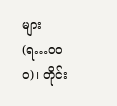များ (ရ…ဝဝဝ)၊ တိုင်း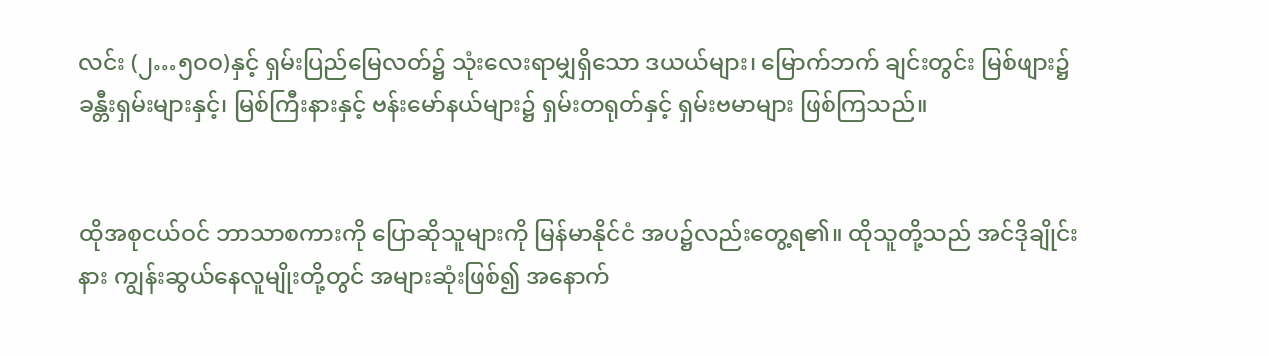လင်း (၂…၅ဝဝ)နှင့် ရှမ်းပြည်မြေလတ်၌ သုံးလေးရာမျှရှိသော ဒယယ်များ၊ မြောက်ဘက် ချင်းတွင်း မြစ်ဖျား၌ ခန္တီးရှမ်းများနှင့်၊ မြစ်ကြီးနားနှင့် ဗန်းမော်နယ်များ၌ ရှမ်းတရုတ်နှင့် ရှမ်းဗမာများ ဖြစ်ကြသည်။


ထိုအစုငယ်ဝင် ဘာသာစကားကို ပြောဆိုသူများကို မြန်မာနိုင်ငံ အပ၌လည်းတွေ့ရ၏။ ထိုသူတို့သည် အင်ဒိုချိုင်းနား ကျွန်းဆွယ်နေလူမျိုးတို့တွင် အများဆုံးဖြစ်၍ အနောက်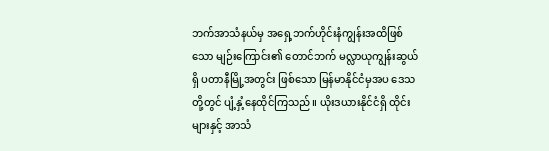ဘက်အာသံနယ်မှ အရှေ့ဘက်ဟိုင်းနံကျွန်းအထိဖြစ်သော မျဉ်းကြောင်း၏ တောင်ဘက် မလ္လာယုကျွန်းဆွယ်ရှိ ပတာနီမြို့အတွင်း ဖြစ်သော မြန်မာနိုင်ငံမှအပ ဒေသတို့တွင် ပျံ့နှံ့နေထိုင်ကြသည်။ ယိုးဒယားနိုင်ငံရှိ ထိုင်းများနှင့် အာသံ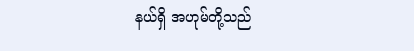နယ်ရှိ အဟုမ်တို့သည်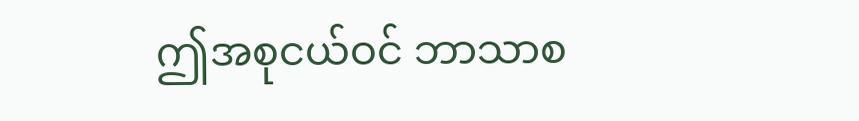ဤအစုငယ်ဝင် ဘာသာစ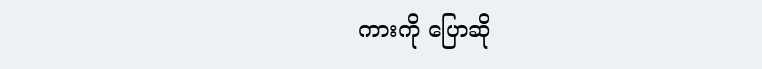ကားကို ပြောဆို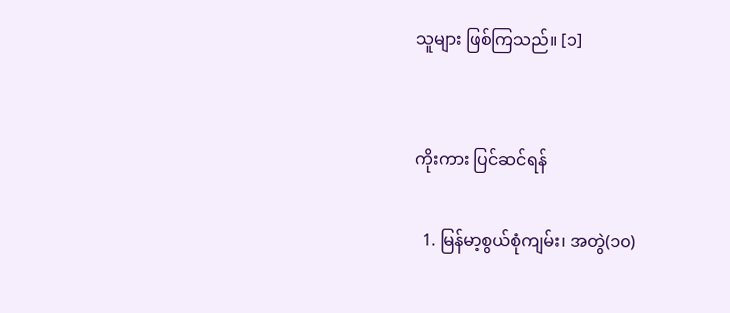သူများ ဖြစ်ကြသည်။ [၁]


ကိုးကား ပြင်ဆင်ရန်

  1. မြန်မာ့စွယ်စုံကျမ်း၊ အတွဲ(၁၀)